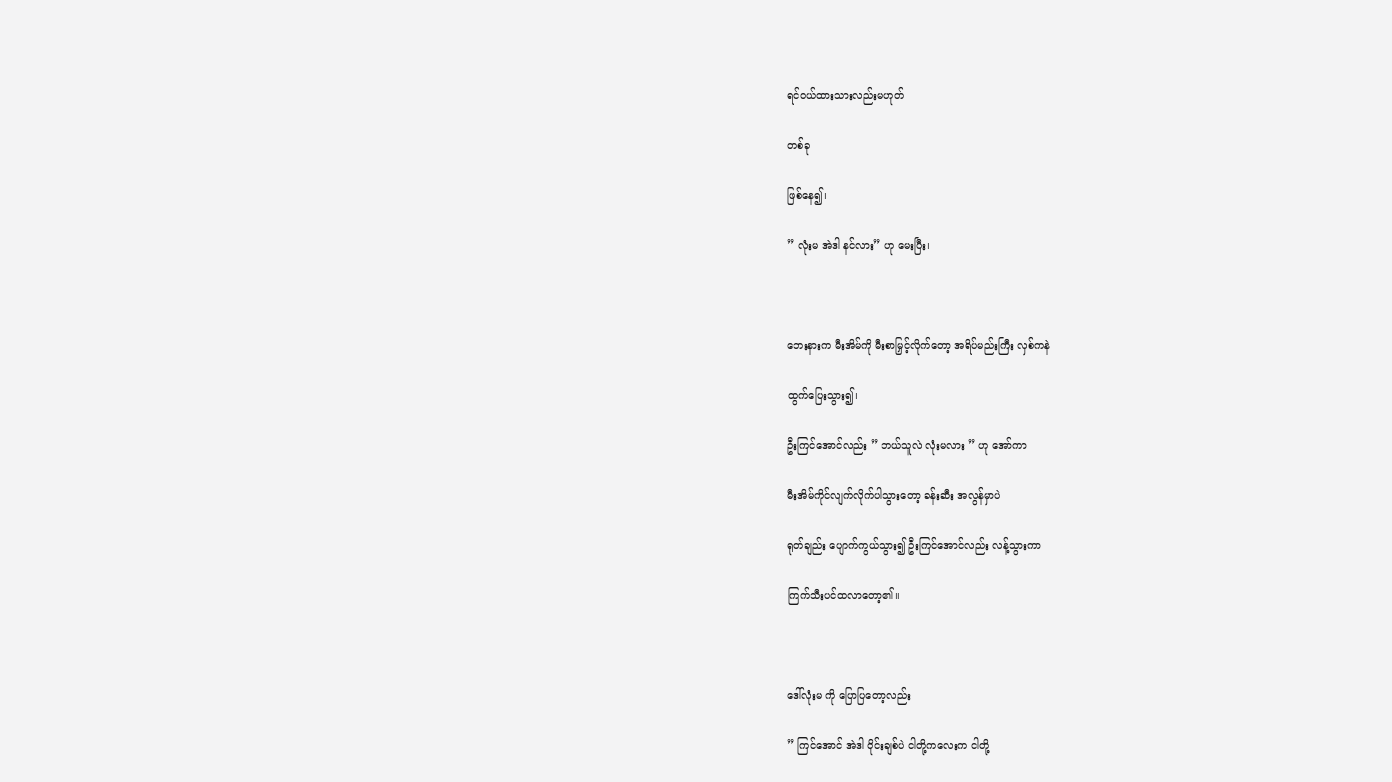ရင်ဝယ်ထားသားလည်းမဟုတ်

တစ်ခု

ဖြစ်နေ၍၊

” လုံးမ အဲဒါ နင်လား” ဟု မေးပြီး၊



ဘေးနားက မီးအိမ်ကို မီးစာမြှင့်လိုက်တော့ အရိပ်မည်းကြီး လှစ်ကနဲ

ထွက်ပြေးသွား၍၊

ဦးကြင်အောင်လည်း ” ဘယ်သူလဲ လုံးမလား ” ဟု အော်ကာ

မီးအိမ်ကိုင်လျက်လိုက်ပါသွားတော့ ခန်းဆီး အလွန်မှာပဲ

ရုတ်ချည်း ပျောက်ကွယ်သွား၍ ဦးကြင်အောင်လည်း လန့်သွားကာ

ကြက်သီးပင်ထလာတော့၏။



ဒေါ်လုံးမ ကို ပြောပြတော့လည်း

” ကြင်အောင် အဲဒါ ဝိုင်းချစ်ပဲ ငါတို့ကလေးက ငါတို့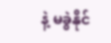နဲ့ မခွဲနိုင်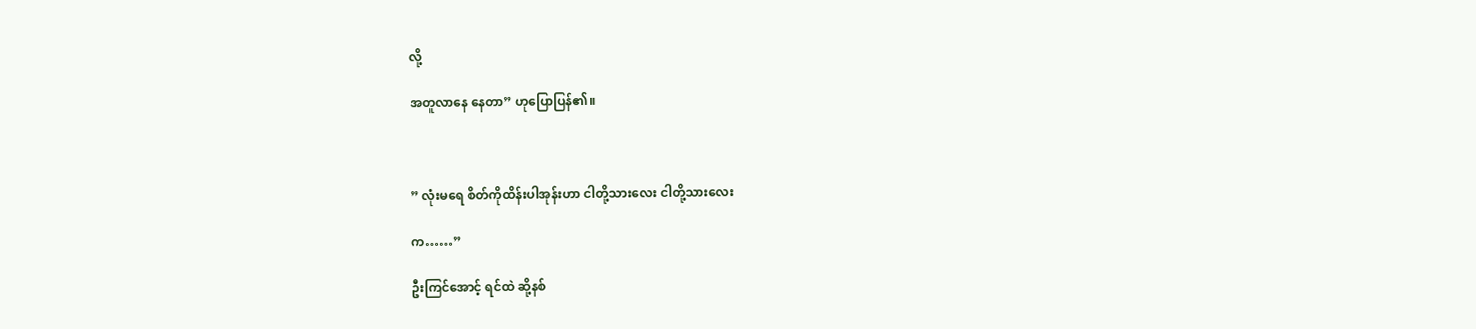လို့

အတူလာနေ နေတာ” ဟုပြောပြန်၏။



” လုံးမရေ စိတ်ကိုထိန်းပါအုန်းဟာ ငါတို့သားလေး ငါတို့သားလေး

က……”

ဦးကြင်အောင့် ရင်ထဲ ဆို့နစ်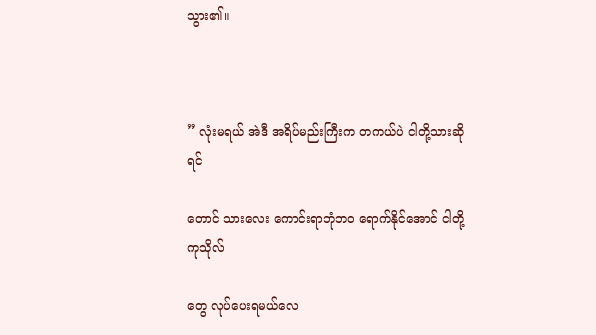သွား၏။



” လုံးမရယ် အဲဒီ အရိပ်မည်းကြီးက တကယ်ပဲ ငါတို့သားဆိုရင်

တောင် သားလေး ကောင်းရာဘုံဘဝ ရောက်နိုင်အောင် ငါတို့ ကုသိုလ်

တွေ လုပ်ပေးရမယ်လေ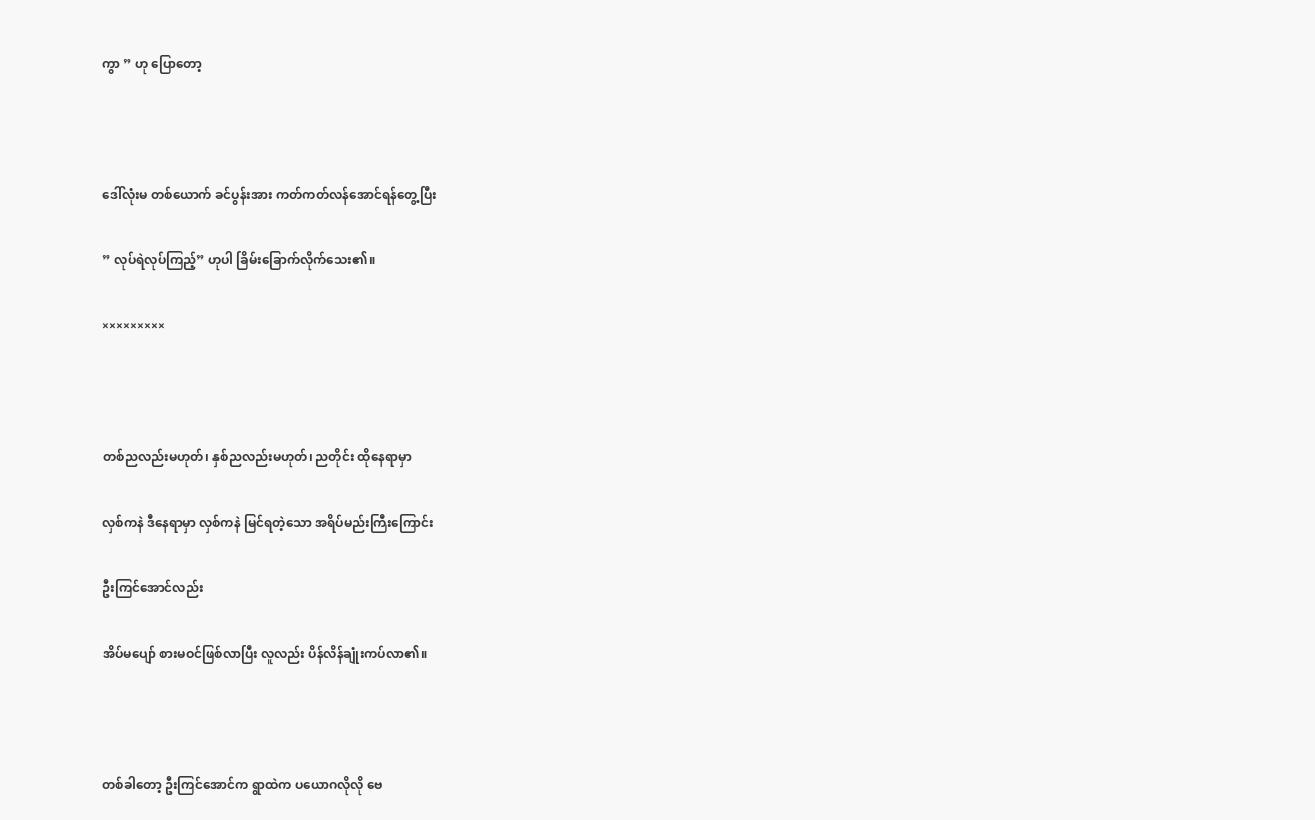ကွာ ” ဟု ပြောတော့



ဒေါ်လုံးမ တစ်ယောက် ခင်ပွန်းအား ကတ်ကတ်လန်အောင်ရန်တွေ့ပြီး

” လုပ်ရဲလုပ်ကြည့်” ဟုပါ ခြိမ်းခြောက်လိုက်သေး၏။

×××××××××



တစ်ညလည်းမဟုတ်၊ နှစ်ညလည်းမဟုတ်၊ ညတိုင်း ထိုနေရာမှာ

လှစ်ကနဲ ဒီနေရာမှာ လှစ်ကနဲ မြင်ရတဲ့သော အရိပ်မည်းကြီးကြောင်း

ဦးကြင်အောင်လည်း

အိပ်မပျော် စားမဝင်ဖြစ်လာပြီး လူလည်း ပိန်လိန်ချုံးကပ်လာ၏။



တစ်ခါတော့ ဦးကြင်အောင်က ရွာထဲက ပယောဂလိုလို ဗေ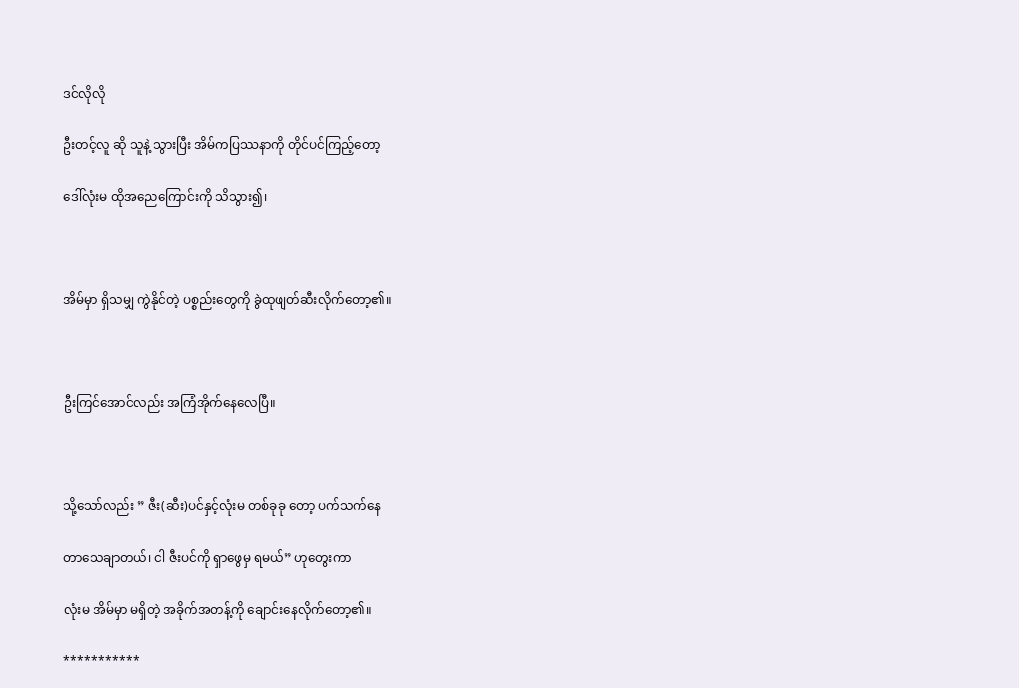ဒင်လိုလို

ဦးတင့်လူ ဆို သူနဲ့ သွားပြီး အိမ်ကပြဿနာကို တိုင်ပင်ကြည့်တော့

ဒေါ်လုံးမ ထိုအညေကြောင်းကို သိသွား၍၊



အိမ်မှာ ရှိသမျှ ကွဲနိုင်တဲ့ ပစ္စည်းတွေကို ခွဲထုဖျတ်ဆီးလိုက်တော့၏။



ဦးကြင်အောင်လည်း အကြံအိုက်နေလေပြီ။



သို့သော်လည်း ” ဇီး(ဆီး)ပင်နှင့်လုံးမ တစ်ခုခု တော့ ပက်သက်နေ

တာသေချာတယ်၊ ငါ ဇီးပင်ကို ရှာဖွေမှ ရမယ်” ဟုတွေးကာ

လုံးမ အိမ်မှာ မရှိတဲ့ အခိုက်အတန့်ကို ချောင်းနေလိုက်တော့၏။

***********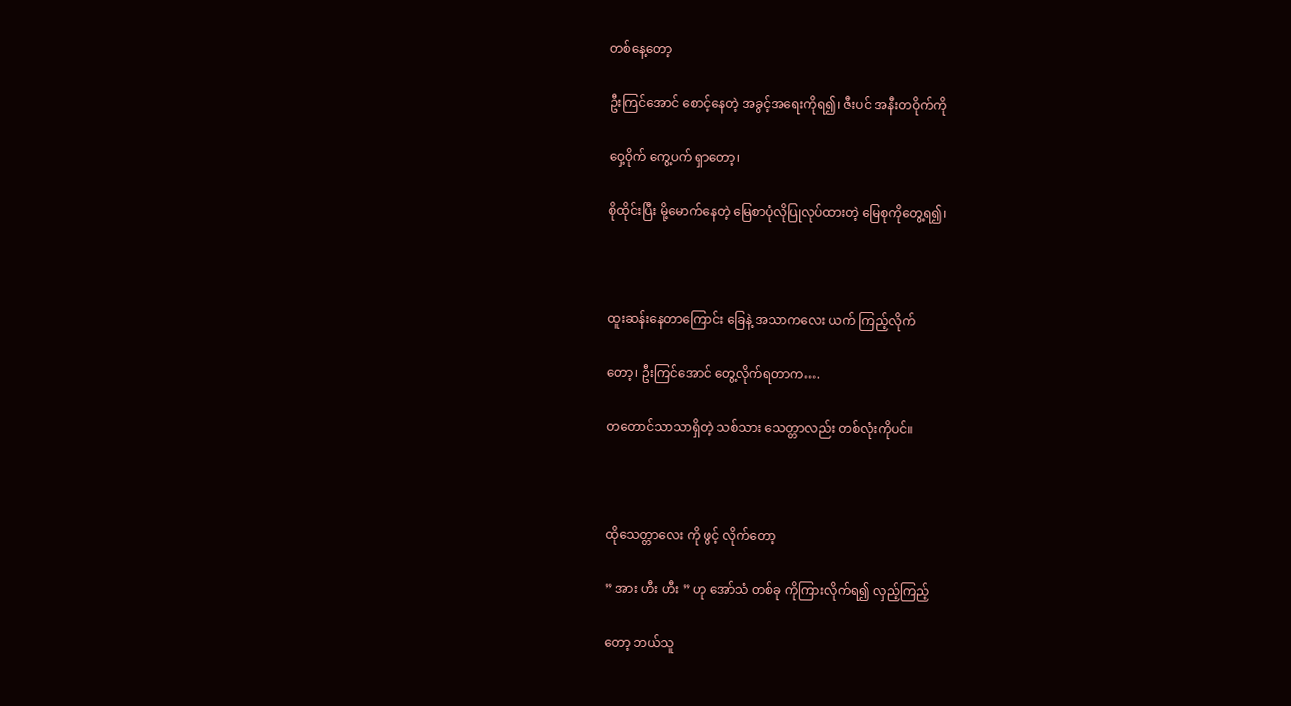တစ်နေ့တော့

ဦးကြင်အောင် စောင့်နေတဲ့ အခွင့်အရေးကိုရ၍၊ ဇီးပင် အနီးတဝိုက်ကို

ဝှေ့ဝိုက် ကွေ့ပက် ရှာတော့၊

စိုထိုင်းပြီး မို့မောက်နေတဲ့ မြေစာပုံလိုပြုလုပ်ထားတဲ့ မြေစုကိုတွေ့ရ၍၊



ထူးဆန်းနေတာကြောင်း ခြေနဲ့ အသာကလေး ယက် ကြည့်လိုက်

တော့၊ ဦးကြင်အောင် တွေ့လိုက်ရတာက….

တတောင်သာသာရှိတဲ့ သစ်သား သေတ္တာလည်း တစ်လုံးကိုပင်။



ထိုသေတ္တာလေး ကို ဖွင့် လိုက်တော့

” အား ဟီး ဟီး ” ဟု အော်သံ တစ်ခု ကိုကြားလိုက်ရ၍ လှည့်ကြည့်

တော့ ဘယ်သူ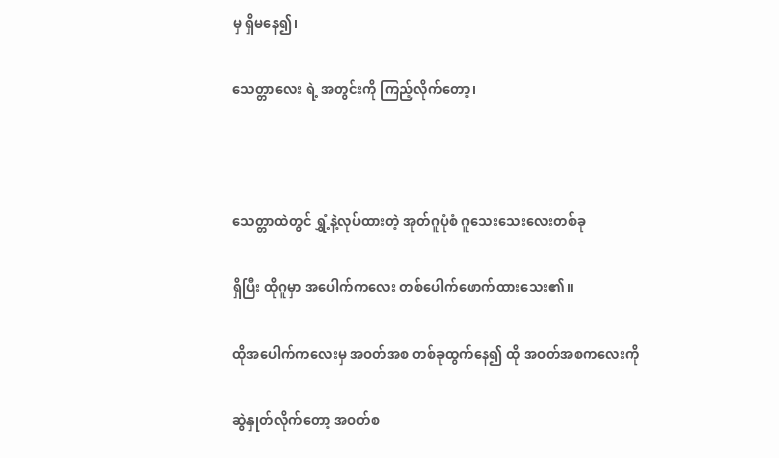မှ ရှိမနေ၍၊

သေတ္တာလေး ရဲ့ အတွင်းကို ကြည့်လိုက်တော့၊



သေတ္တာထဲတွင် ရွှံ့နဲ့လုပ်ထားတဲ့ အုတ်ဂူပုံစံ ဂူသေးသေးလေးတစ်ခု

ရှိပြီး ထိုဂူမှာ အပေါက်ကလေး တစ်ပေါက်ဖောက်ထားသေး၏။

ထိုအပေါက်ကလေးမှ အဝတ်အစ တစ်ခုထွက်နေ၍ ထို အဝတ်အစကလေးကို

ဆွဲနှုတ်လိုက်တော့ အဝတ်စ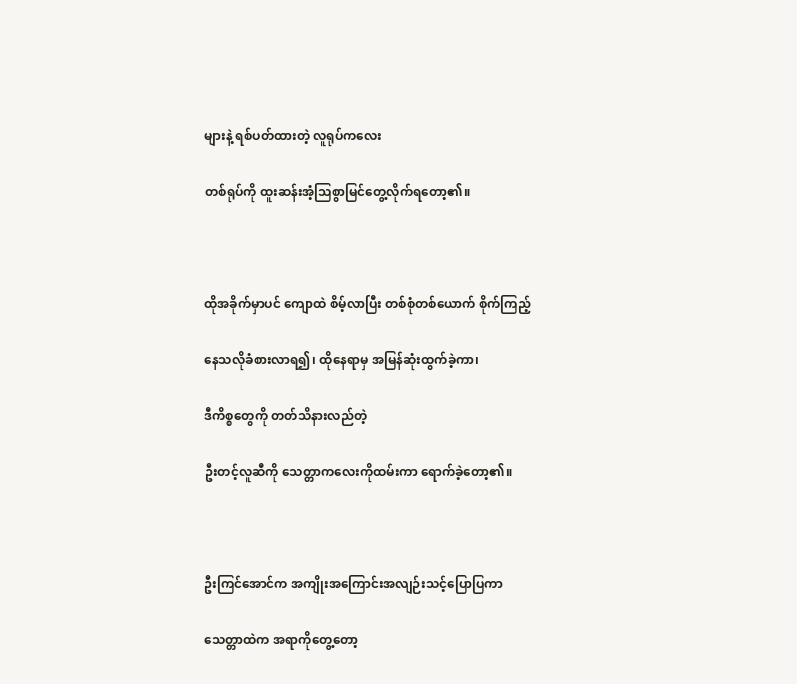များနဲ့ ရစ်ပတ်ထားတဲ့ လူရုပ်ကလေး

တစ်ရုပ်ကို ထူးဆန်းအံ့သြစွာမြင်တွေ့လိုက်ရတော့၏။



ထိုအခိုက်မှာပင် ကျောထဲ စိမ့်လာပြီး တစ်စုံတစ်ယောက် စိုက်ကြည့်

နေသလိုခံစားလာရ၍၊ ထိုနေရာမှ အမြန်ဆုံးထွက်ခဲ့ကာ၊

ဒီကိစ္စတွေကို တတ်သိနားလည်တဲ့

ဦးတင့်လူဆီကို သေတ္တာကလေးကိုထမ်းကာ ရောက်ခဲ့တော့၏။



ဦးကြင်အောင်က အကျိုးအကြောင်းအလျဉ်းသင့်ပြောပြကာ

သေတ္တာထဲက အရာကိုတွေ့တော့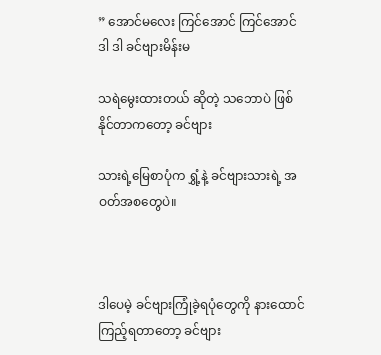” အောင်မလေး ကြင်အောင် ကြင်အောင် ဒါ ဒါ ခင်ဗျားမိန်းမ

သရဲမွေးထားတယ် ဆိုတဲ့ သဘောပဲ ဖြစ်နိုင်တာကတော့ ခင်ဗျား

သားရဲ့မြေစာပုံက ရွှံ့နဲ့ ခင်ဗျားသားရဲ့ အဝတ်အစတွေပဲ။



ဒါပေမဲ့ ခင်ဗျားကြုံခဲ့ရပုံတွေကို နားထောင်ကြည့်ရတာတော့ ခင်ဗျား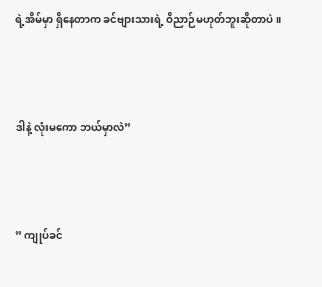ရဲ့အိမ်မှာ ရှိနေတာက ခင်ဗျားသားရဲ့ ဝိညာဉ်မဟုတ်ဘူးဆိုတာပဲ။



ဒါနဲ့ လုံးမကော ဘယ်မှာလဲ”



” ကျုပ်ခင်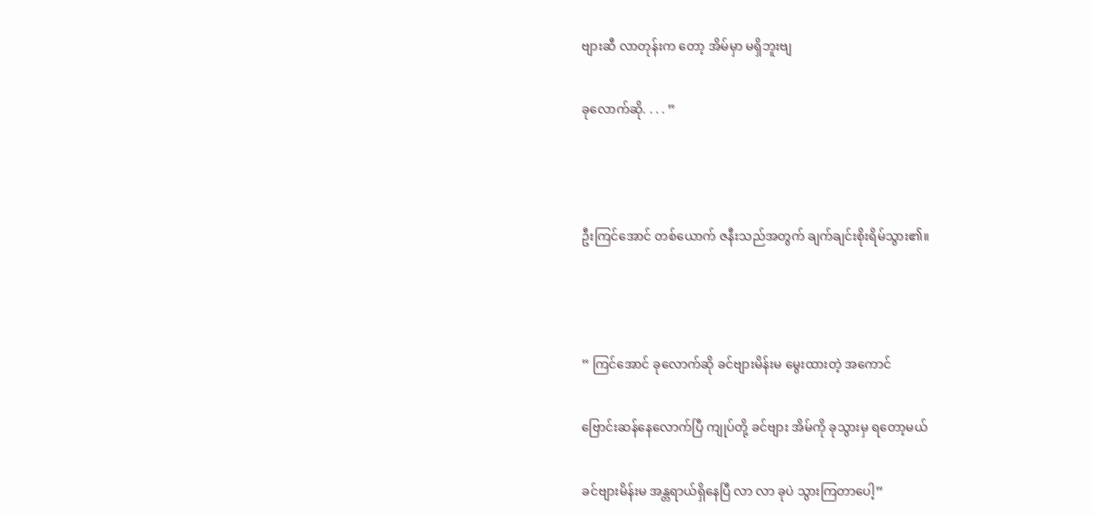ဗျားဆီ လာတုန်းက တော့ အိမ်မှာ မရှိဘူးဗျ

ခုလောက်ဆို. . . . ”



ဦးကြင်အောင် တစ်ယောက် ဇနီးသည်အတွက် ချက်ချင်းစိုးရိမ်သွား၏။



” ကြင်အောင် ခုလောက်ဆို ခင်ဗျားမိန်းမ မွေးထားတဲ့ အကောင်

ဗြောင်းဆန်နေလောက်ပြီ ကျုပ်တို့ ခင်ဗျား အိမ်ကို ခုသွားမှ ရတော့မယ်

ခင်ဗျားမိန်းမ အန္တရာယ်ရှိနေပြီ လာ လာ ခုပဲ သွားကြတာပေါ့”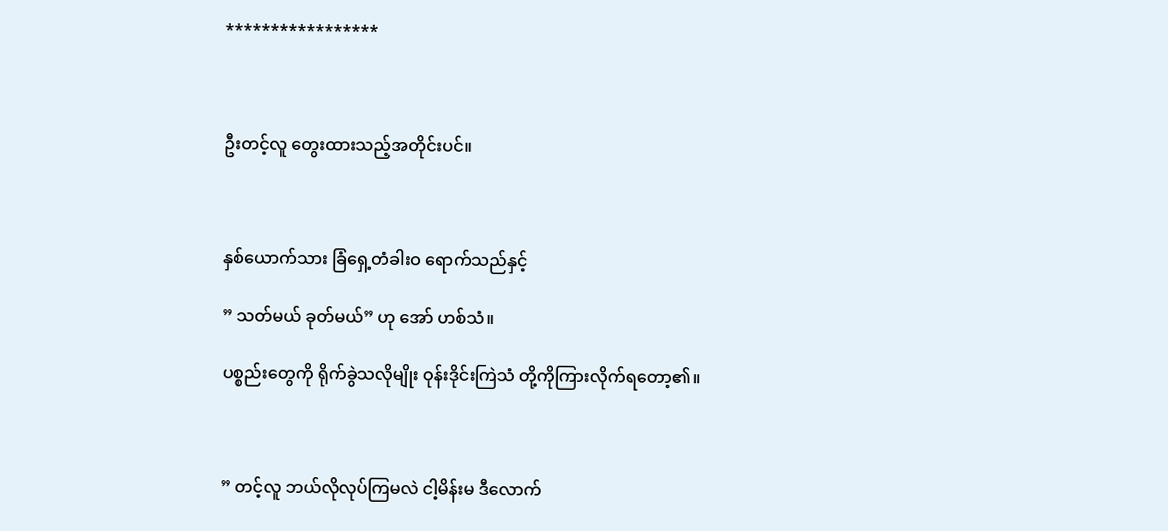*****************



ဦးတင့်လူ တွေးထားသည့်အတိုင်းပင်။



နှစ်ယောက်သား ခြံရှေ့တံခါးဝ ရောက်သည်နှင့်

” သတ်မယ် ခုတ်မယ်” ဟု အော် ဟစ်သံ။

ပစ္စည်းတွေကို ရိုက်ခွဲသလိုမျိုး ဝုန်းဒိုင်းကြဲသံ တို့ကိုကြားလိုက်ရတော့၏။



” တင့်လူ ဘယ်လိုလုပ်ကြမလဲ ငါ့မိန်းမ ဒီလောက်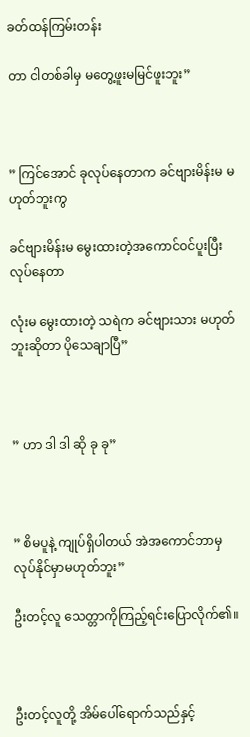ခတ်ထန်ကြမ်းတန်း

တာ ငါတစ်ခါမှ မတွေ့ဖူးမမြင်ဖူးဘူး”



” ကြင်အောင် ခုလုပ်နေတာက ခင်ဗျားမိန်းမ မဟုတ်ဘူးကွ

ခင်ဗျားမိန်းမ မွေးထားတဲ့အကောင်ဝင်ပူးပြီးလုပ်နေတာ

လုံးမ မွေးထားတဲ့ သရဲက ခင်ဗျားသား မဟုတ်ဘူးဆိုတာ ပိုသေချာပြီ”



” ဟာ ဒါ ဒါ ဆို ခု ခု”



” စိမပူနဲ့ ကျုပ်ရှိပါတယ် အဲအကောင်ဘာမှ လုပ်နိုင်မှာမဟုတ်ဘူး”

ဦးတင့်လူ သေတ္တာကိုကြည့်ရင်းပြောလိုက်၏။



ဦးတင့်လူတို့ အိမ်ပေါ်ရောက်သည်နှင့်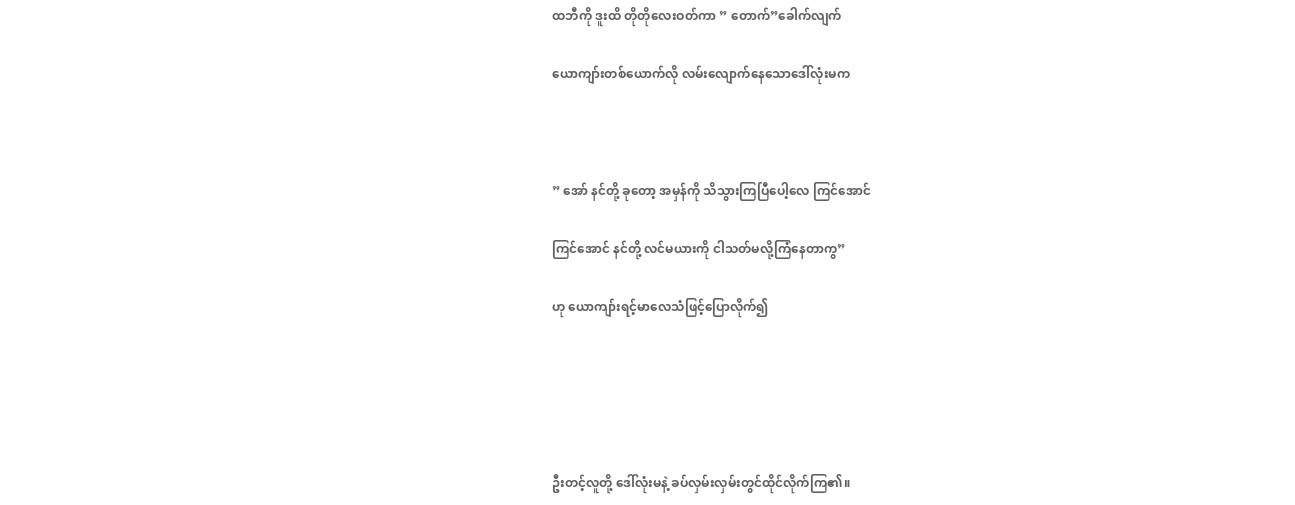ထဘီကို ဒူးထိ တိုတိုလေးဝတ်ကာ ” တောက်”ခေါက်လျက်

ယောကျာ်းတစ်ယောက်လို လမ်းလျောက်နေသောဒေါ်လုံးမက



” အော် နင်တို့ ခုတော့ အမှန်ကို သိသွားကြပြီပေါ့လေ ကြင်အောင်

ကြင်အောင် နင်တို့ လင်မယားကို ငါသတ်မလို့ကြံနေတာကွ”

ဟု ယောကျာ်းရင့်မာလေသံဖြင့်ပြောလိုက်၍





ဦးတင့်လူတို့ ဒေါ်လုံးမနဲ့ ခပ်လှမ်းလှမ်းတွင်ထိုင်လိုက်ကြ၏။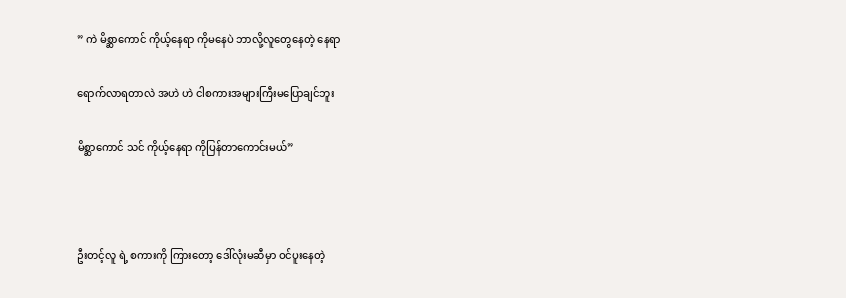” ကဲ မိစ္ဆာကောင် ကိုယ့်နေရာ ကိုမနေပဲ ဘာလို့လူတွေနေတဲ့ နေရာ

ရောက်လာရတာလဲ အဟဲ ဟဲ ငါစကားအများကြီးမပြောချင်ဘူး

မိစ္ဆာကောင် သင် ကိုယ့်နေရာ ကိုပြန်တာကောင်းမယ်”



ဦးတင့်လူ ရဲ့ စကားကို ကြားတော့ ဒေါ်လုံးမဆီမှာ ဝင်ပူးနေတဲ့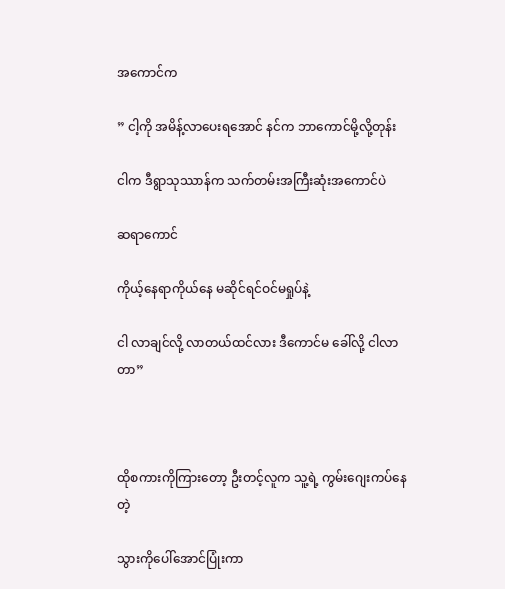အကောင်က

” ငါ့ကို အမိန့်လာပေးရအောင် နင်က ဘာကောင်မို့လို့တုန်း

ငါက ဒီရွာသုဿာန်က သက်တမ်းအကြီးဆုံးအကောင်ပဲ

ဆရာကောင်

ကိုယ့်နေရာကိုယ်နေ မဆိုင်ရင်ဝင်မရှုပ်နဲ့

ငါ လာချင်လို့ လာတယ်ထင်လား ဒီကောင်မ ခေါ်လို့ ငါလာတာ”



ထိုစကားကိုကြားတော့ ဦးတင့်လူက သူ့ရဲ့ ကွမ်းဂျေးကပ်နေတဲ့

သွားကိုပေါ်အောင်ပြုံးကာ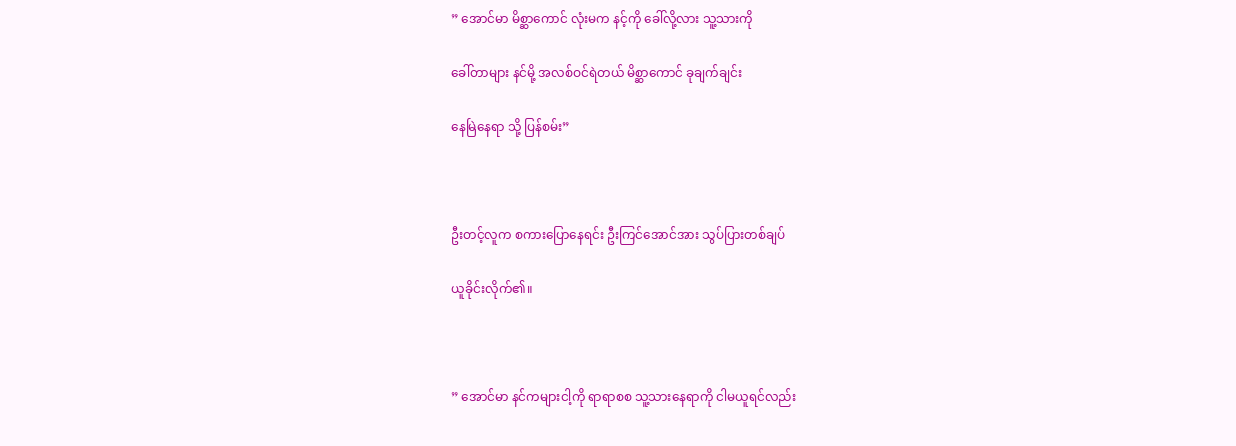” အောင်မာ မိစ္ဆာကောင် လုံးမက နင့်ကို ခေါ်လို့လား သူ့သားကို

ခေါ်တာများ နင်မို့ အလစ်ဝင်ရဲတယ် မိစ္ဆာကောင် ခုချက်ချင်း

နေမြဲနေရာ သို့ ပြန်စမ်း”



ဦးတင့်လူက စကားပြောနေရင်း ဦးကြင်အောင်အား သွပ်ပြားတစ်ချပ်

ယူခိုင်းလိုက်၏။



” အောင်မာ နင်ကများငါ့ကို ရာရာစစ သူ့သားနေရာကို ငါမယူရင်လည်း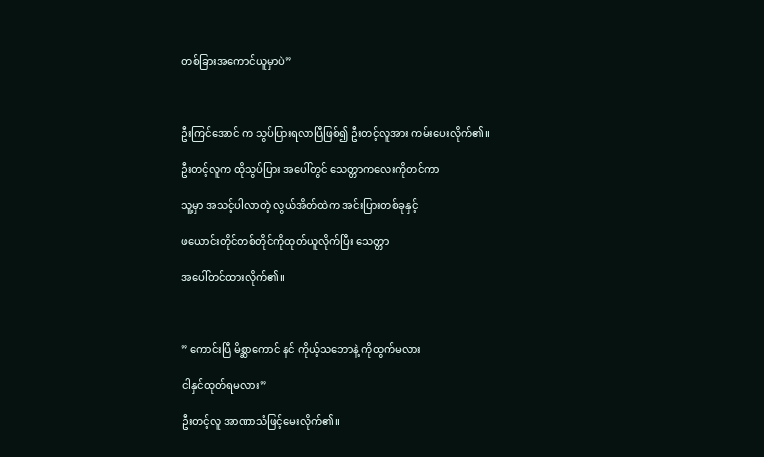တစ်ခြားအကောင်ယူမှာပဲ”



ဦးကြင်အောင် က သွပ်ပြားရလာပြီဖြစ်၍ ဦးတင့်လူအား ကမ်းပေးလိုက်၏။

ဦးတင့်လူက ထိုသွပ်ပြား အပေါ်တွင် သေတ္တာကလေးကိုတင်ကာ

သူ့မှာ အသင့်ပါလာတဲ့ လွယ်အိတ်ထဲက အင်းပြားတစ်ခုနှင့်

ဖယောင်းတိုင်တစ်တိုင်ကိုထုတ်ယူလိုက်ပြီး သေတ္တာ

အပေါ်တင်ထားလိုက်၏။



” ကောင်းပြီ မိစ္ဆာကောင် နင် ကိုယ့်သဘောနဲ့ ကိုထွက်မလား

ငါနှင်ထုတ်ရမလား”

ဦးတင့်လူ အာဏာသံဖြင့်မေးလိုက်၏။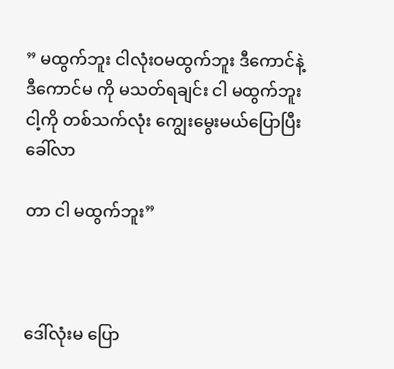” မထွက်ဘူး ငါလုံးဝမထွက်ဘူး ဒီကောင်နဲ့ ဒီကောင်မ ကို မသတ်ရချင်း ငါ မထွက်ဘူး ငါ့ကို တစ်သက်လုံး ကျွေးမွေးမယ်ပြောပြီး ခေါ်လာ

တာ ငါ မထွက်ဘူး”



ဒေါ်လုံးမ ပြော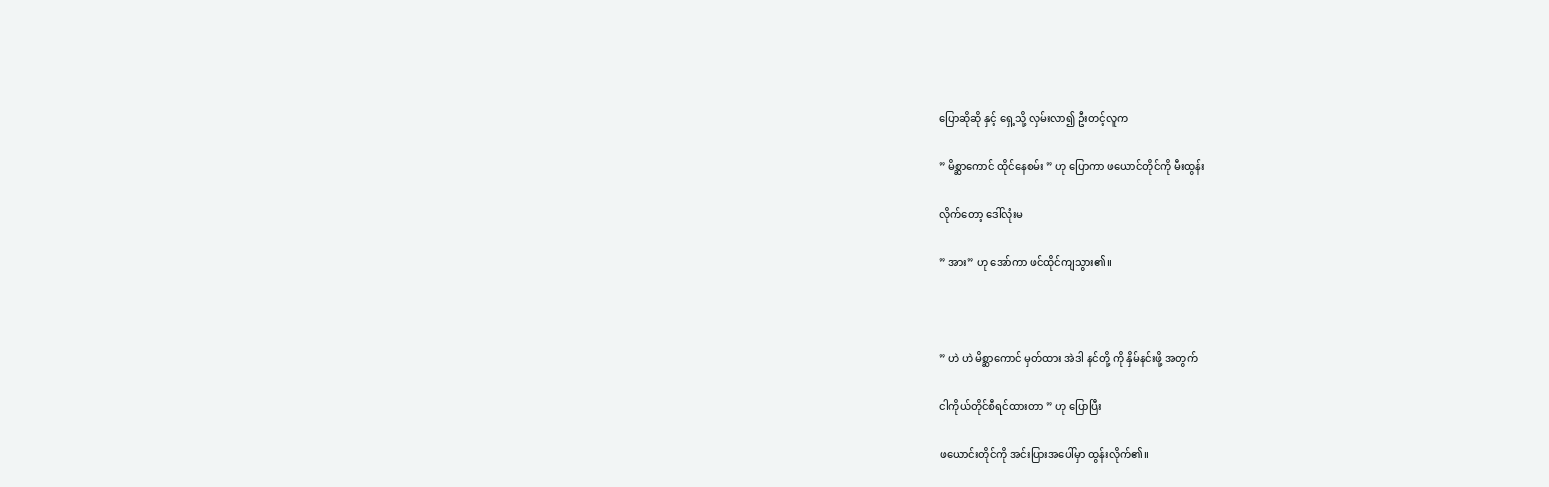ပြောဆိုဆို နှင့် ရှေ့သို့ လှမ်းလာ၍ ဦးတင့်လူက

” မိစ္ဆာကောင် ထိုင်နေစမ်း ” ဟု ပြောကာ ဖယောင်တိုင်ကို မီးထွန်း

လိုက်တော့ ဒေါ်လုံးမ

” အား” ဟု အော်ကာ ဖင်ထိုင်ကျသွား၏။



” ဟဲ ဟဲ မိစ္ဆာကောင် မှတ်ထား အဲဒါ နင်တို့ ကို နှိမ်နင်းဖို့ အတွက်

ငါကိုယ်တိုင်စီရင်ထားတာ ” ဟု ပြောပြီး

ဖယောင်းတိုင်ကို အင်းပြားအပေါ်မှာ ထွန်းလိုက်၏။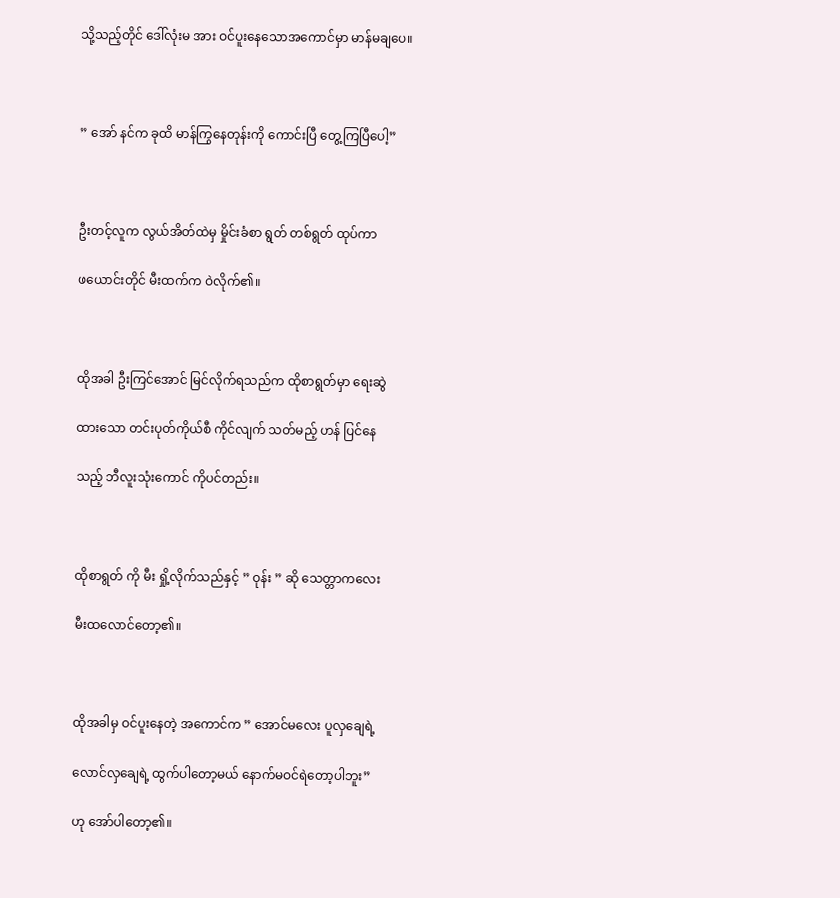သို့သည့်တိုင် ဒေါ်လုံးမ အား ဝင်ပူးနေသောအကောင်မှာ မာန်မချပေ။



” အော် နင်က ခုထိ မာန်ကြွနေတုန်းကို ကောင်းပြီ တွေ့ကြပြီပေါ့”



ဦးတင့်လူက လွယ်အိတ်ထဲမှ မှိုင်းခံစာ ရွတ် တစ်ရွတ် ထုပ်ကာ

ဖယောင်းတိုင် မီးထက်က ဝဲလိုက်၏။



ထိုအခါ ဦးကြင်အောင် မြင်လိုက်ရသည်က ထိုစာရွတ်မှာ ရေးဆွဲ

ထားသော တင်းပုတ်ကိုယ်စီ ကိုင်လျက် သတ်မည့် ဟန် ပြင်နေ

သည့် ဘီလူးသုံးကောင် ကိုပင်တည်း။



ထိုစာရွတ် ကို မီး ရှို့လိုက်သည်နှင့် ” ဝုန်း ” ဆို သေတ္တာကလေး

မီးထလောင်တော့၏။



ထိုအခါမှ ဝင်ပူးနေတဲ့ အကောင်က ” အောင်မလေး ပူလှချေရဲ့

လောင်လှချေရဲ့ ထွက်ပါတော့မယ် နောက်မဝင်ရဲတော့ပါဘူး”

ဟု အော်ပါတော့၏။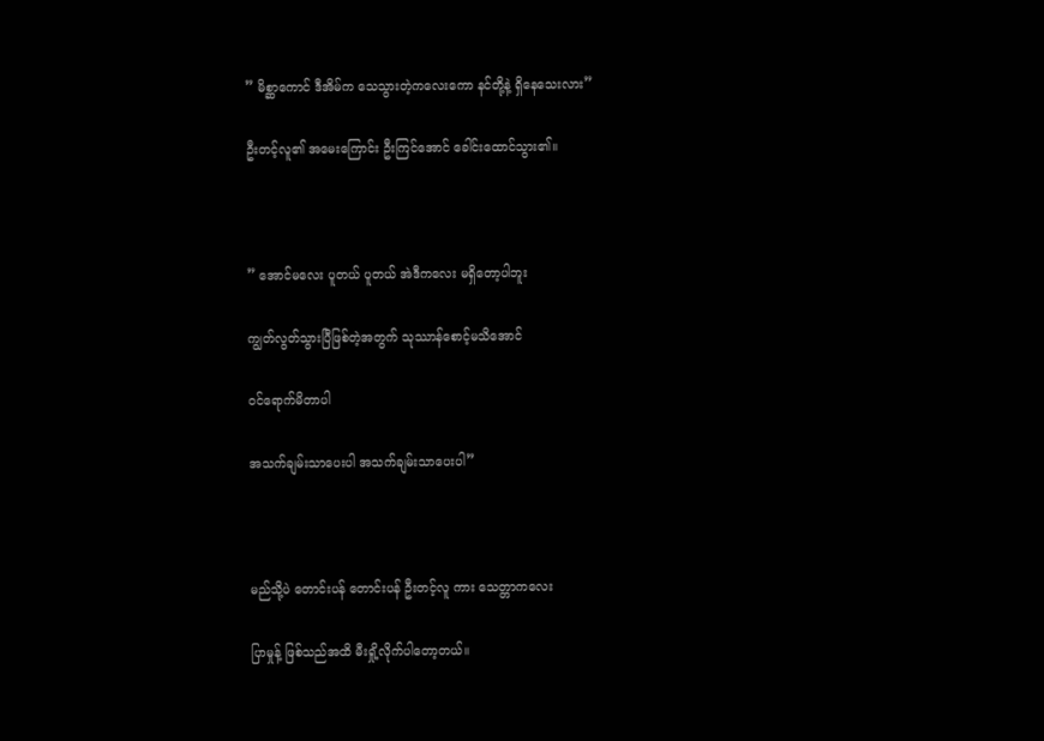” မိစ္ဆာကောင် ဒီအိမ်က သေသွားတဲ့ကလေးကော နင်တို့နဲ့ ရှိနေသေးလား”

ဦးတင့်လူ၏ အမေးကြောင်း ဦးကြင်အောင် ခေါင်းထောင်သွား၏။



” အောင်မလေး ပူတယ် ပူတယ် အဲဒီကလေး မရှိတော့ပါဘူး

ကျွတ်လွတ်သွားပြီဖြစ်တဲ့အတွက် သုဿာန်စောင့်မသိအောင်

ဝင်ရောက်မိတာပါ

အသက်ချမ်းသာပေးပါ အသက်ချမ်းသာပေးပါ”



မည်သို့ပဲ တောင်းပန် တောင်းပန် ဦးတင့်လူ ကား သေတ္တာကလေး

ပြာမှုန့် ဖြစ်သည်အထိ မီးရှို့လိုက်ပါတော့တယ်။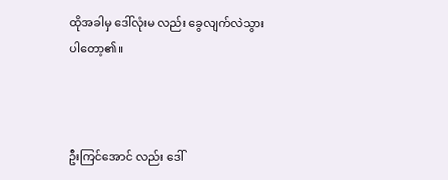ထိုအခါမှ ဒေါ်လုံးမ လည်း ခွေလျက်လဲသွားပါတော့၏။



ဦးကြင်အောင် လည်း ဒေါ်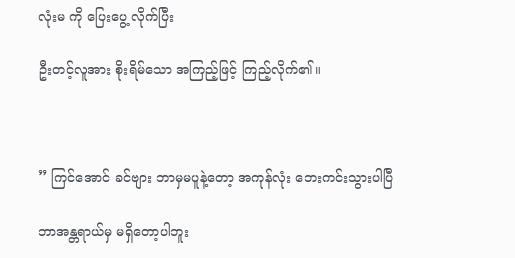လုံးမ ကို ပြေးပွေ့ လိုက်ပြီး

ဦးတင့်လူအား စိုးရိမ်သော အကြည့်ဖြင့် ကြည့်လိုက်၏။



” ကြင်အောင် ခင်ဗျား ဘာမှမပူနဲ့တော့ အကုန်လုံး ဘေးကင်းသွားပါပြီ

ဘာအန္တရာယ်မှ မရှိတော့ပါဘူး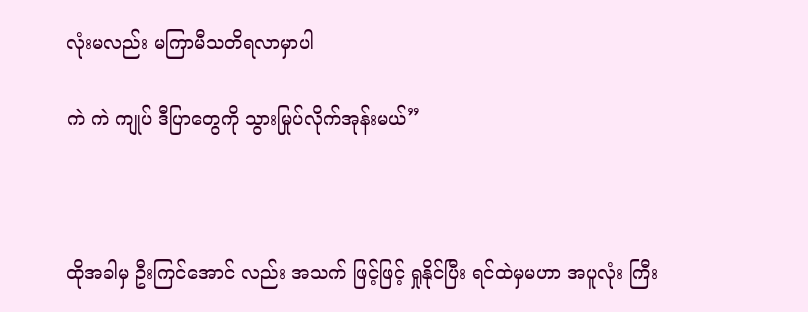လုံးမလည်း မကြာမီသတိရလာမှာပါ

ကဲ ကဲ ကျုပ် ဒီပြာတွေကို သွားမြုပ်လိုက်အုန်းမယ်”



ထိုအခါမှ ဦးကြင်အောင် လည်း အသက် ဖြင့်ဖြင့် ရှုနိုင်ပြီး ရင်ထဲမှမဟာ အပူလုံး ကြီး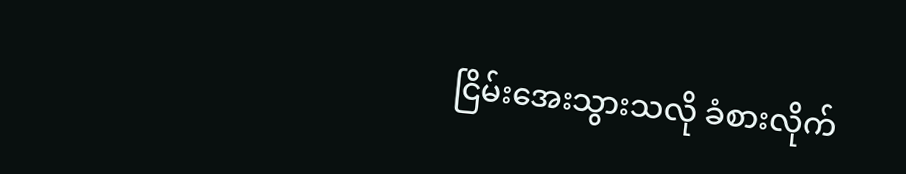ငြိမ်းအေးသွားသလို ခံစားလိုက်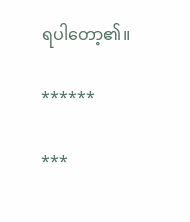ရပါတော့၏။

******

***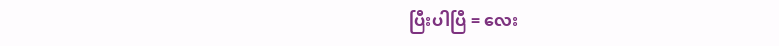ပြီးပါပြီ = လေး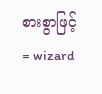စားစွာဖြင့် = wizard